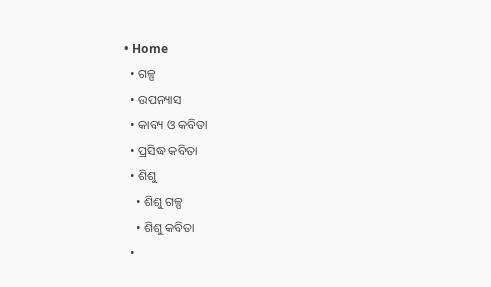• Home
  • ଗଳ୍ପ
  • ଉପନ୍ୟାସ
  • କାବ୍ୟ ଓ କବିତା
  • ପ୍ରସିଦ୍ଧ କବିତା
  • ଶିଶୁ
    • ଶିଶୁ ଗଳ୍ପ
    • ଶିଶୁ କବିତା
  •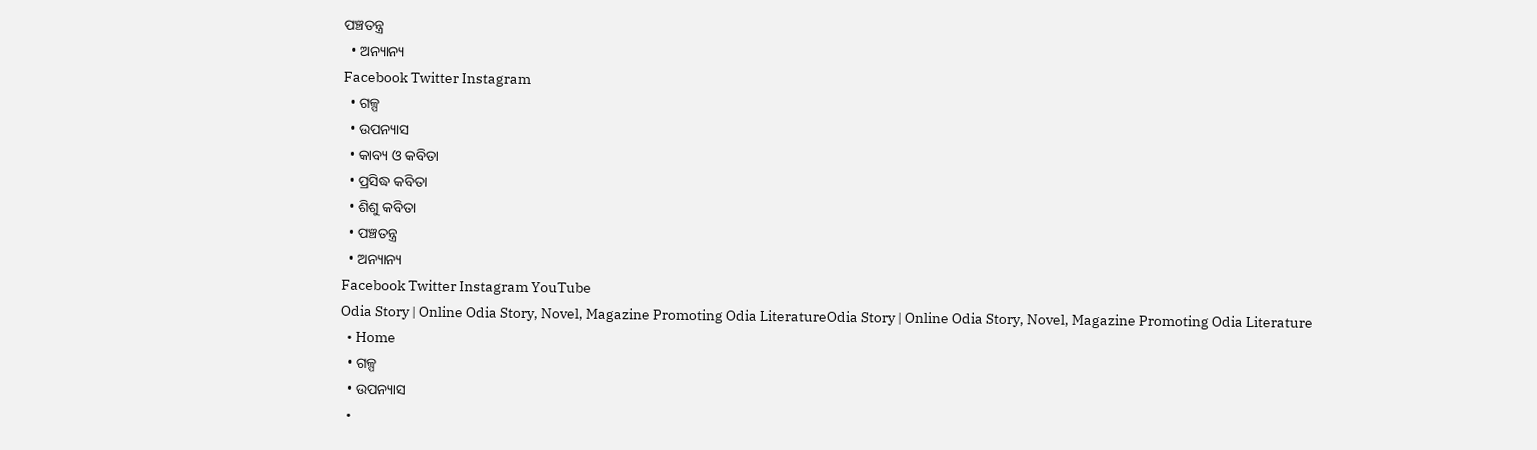ପଞ୍ଚତନ୍ତ୍ର
  • ଅନ୍ୟାନ୍ୟ
Facebook Twitter Instagram
  • ଗଳ୍ପ
  • ଉପନ୍ୟାସ
  • କାବ୍ୟ ଓ କବିତା
  • ପ୍ରସିଦ୍ଧ କବିତା
  • ଶିଶୁ କବିତା
  • ପଞ୍ଚତନ୍ତ୍ର
  • ଅନ୍ୟାନ୍ୟ
Facebook Twitter Instagram YouTube
Odia Story | Online Odia Story, Novel, Magazine Promoting Odia LiteratureOdia Story | Online Odia Story, Novel, Magazine Promoting Odia Literature
  • Home
  • ଗଳ୍ପ
  • ଉପନ୍ୟାସ
  •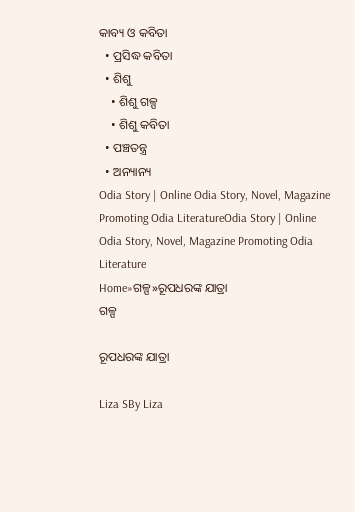କାବ୍ୟ ଓ କବିତା
  • ପ୍ରସିଦ୍ଧ କବିତା
  • ଶିଶୁ
    • ଶିଶୁ ଗଳ୍ପ
    • ଶିଶୁ କବିତା
  • ପଞ୍ଚତନ୍ତ୍ର
  • ଅନ୍ୟାନ୍ୟ
Odia Story | Online Odia Story, Novel, Magazine Promoting Odia LiteratureOdia Story | Online Odia Story, Novel, Magazine Promoting Odia Literature
Home»ଗଳ୍ପ»ରୂପଧରଙ୍କ ଯାତ୍ରା
ଗଳ୍ପ

ରୂପଧରଙ୍କ ଯାତ୍ରା

Liza SBy Liza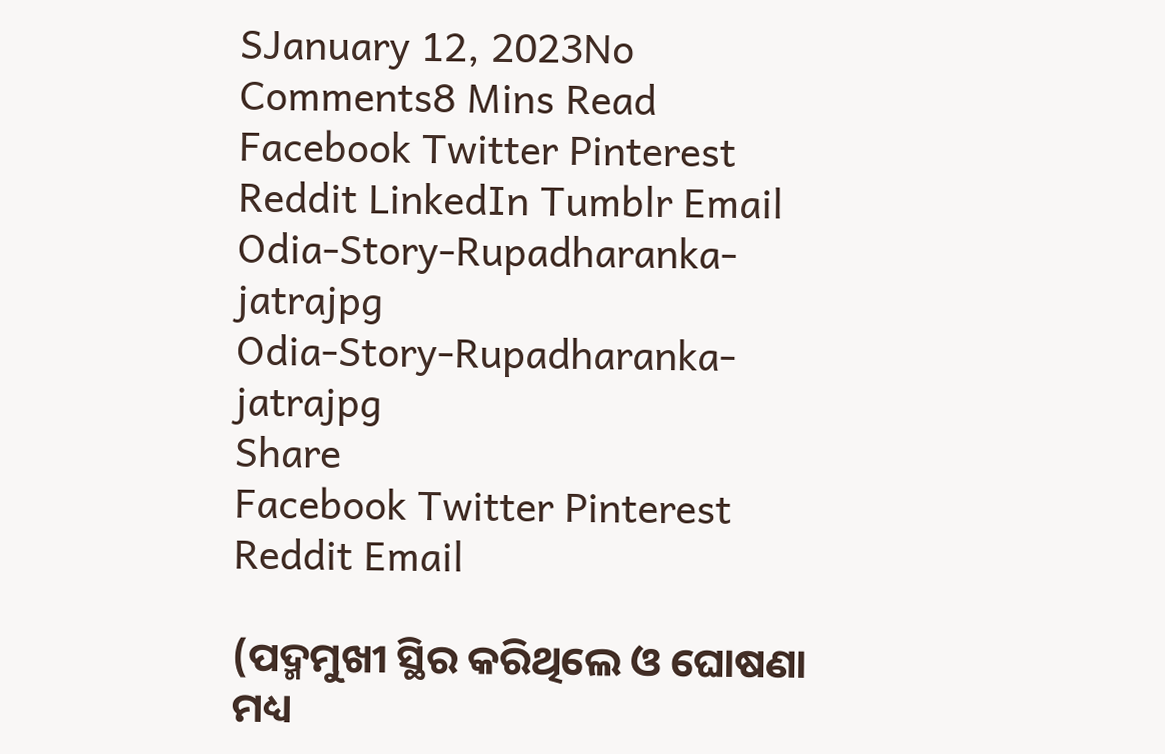SJanuary 12, 2023No Comments8 Mins Read
Facebook Twitter Pinterest Reddit LinkedIn Tumblr Email
Odia-Story-Rupadharanka-jatrajpg
Odia-Story-Rupadharanka-jatrajpg
Share
Facebook Twitter Pinterest Reddit Email

(ପଦ୍ମମୁଖୀ ସ୍ଥିର କରିଥିଲେ ଓ ଘୋଷଣା ମଧ୍ୟ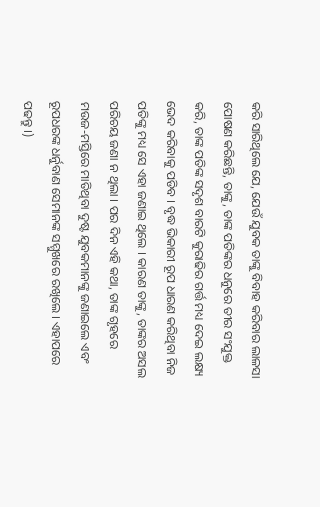କରି ସାରିଥିଲେ ଯେ, ଯେଉଁ ଯୁବକ ତାଙ୍କୁ ବିବାହ କରିବାର ଲାଳସା ପୋଷଣ କରିଛନ୍ତି, ତାଙ୍କୁ, ତାଙ୍କ ପତିଙ୍କର ଧନୁରେ ତୀର ସଂଯୁକ୍ତ କରି, ତାଙ୍କ ପତିଙ୍କ ସଦୃଶ ବାରଟି କୁରାଢିର ଗର୍ତ୍ତ ମଧ୍ୟ ଦେଇ ଲକ୍ଷ୍ୟ ଭେଦ କରିବାକୁ ପଡିବ । ବୃଦ୍ଧ ଭିକାରୀ ରୂପ ଧାରଣ କରିଥିବା ନିଜ ପତିଙ୍କୁ ମଧ୍ୟ ସେ ଏହା ଜଣାଇ ଥିଲେ । କାରଣ ତାଙ୍କୁ, ତାଙ୍କର ଅସଲ ପରିଚୟ ଜଣା ନ ଥିଲା । ପର ଦିନ ଏହି କଥା, ତାଙ୍କ ଗୃହରେ ମଉଜ-ମସ୍ତିରେ ମାତିଥିବା ଦୁଷ୍ଟ ଯୁବକମାନଙ୍କୁ ଜଣାଇଲେ ଏବଂ ରୂପଧରଙ୍କ ଧର୍ନୁବାଣ ସେମାନଙ୍କ ସମ୍ମୁଖରେ ରଖିଲେ । ଏହାପରେ ପଢନ୍ତୁ ।)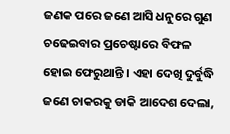ଜଣକ ପରେ ଜଣେ ଆସି ଧନୁରେ ଗୁଣ ଚଢେଇବାର ପ୍ରଚେଷ୍ଟାରେ ବିଫଳ ହୋଇ ଫେରୁଥାନ୍ତି । ଏହା ଦେଖି ଦୁର୍ବୁଦ୍ଧି ଜଣେ ଚାକରକୁ ଡାକି ଆଦେଶ ଦେଲା,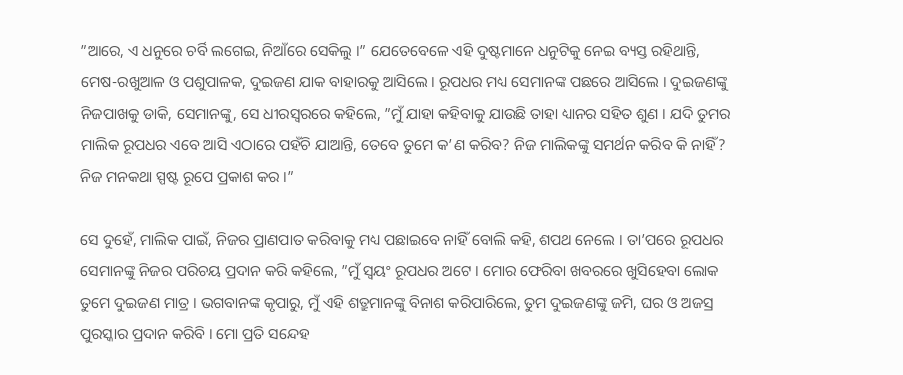”ଆରେ, ଏ ଧନୁରେ ଚର୍ବି ଲଗେଇ, ନିଆଁରେ ସେକିଲୁ ।” ଯେତେବେଳେ ଏହି ଦୁଷ୍ଟମାନେ ଧନୁଟିକୁ ନେଇ ବ୍ୟସ୍ତ ରହିଥାନ୍ତି, ମେଷ-ରଖୁଆଳ ଓ ପଶୁପାଳକ, ଦୁଇଜଣ ଯାକ ବାହାରକୁ ଆସିଲେ । ରୂପଧର ମଧ୍ୟ ସେମାନଙ୍କ ପଛରେ ଆସିଲେ । ଦୁଇଜଣଙ୍କୁ ନିଜପାଖକୁ ଡାକି, ସେମାନଙ୍କୁ, ସେ ଧୀରସ୍ୱରରେ କହିଲେ, ”ମୁଁ ଯାହା କହିବାକୁ ଯାଉଛି ତାହା ଧ୍ୟାନର ସହିତ ଶୁଣ । ଯଦି ତୁମର ମାଲିକ ରୂପଧର ଏବେ ଆସି ଏଠାରେ ପହଁଚି ଯାଆନ୍ତି, ତେବେ ତୁମେ କ’ଣ କରିବ? ନିଜ ମାଲିକଙ୍କୁ ସମର୍ଥନ କରିବ କି ନାହିଁ? ନିଜ ମନକଥା ସ୍ପଷ୍ଟ ରୂପେ ପ୍ରକାଶ କର ।”

ସେ ଦୁହେଁ, ମାଲିକ ପାଇଁ, ନିଜର ପ୍ରାଣପାତ କରିବାକୁ ମଧ୍ୟ ପଛାଇବେ ନାହିଁ ବୋଲି କହି, ଶପଥ ନେଲେ । ତା’ପରେ ରୂପଧର ସେମାନଙ୍କୁ ନିଜର ପରିଚୟ ପ୍ରଦାନ କରି କହିଲେ, ”ମୁଁ ସ୍ୱୟଂ ରୂପଧର ଅଟେ । ମୋର ଫେରିବା ଖବରରେ ଖୁସିହେବା ଲୋକ ତୁମେ ଦୁଇଜଣ ମାତ୍ର । ଭଗବାନଙ୍କ କୃପାରୁ, ମୁଁ ଏହି ଶତ୍ରୁମାନଙ୍କୁ ବିନାଶ କରିପାରିଲେ, ତୁମ ଦୁଇଜଣଙ୍କୁ ଜମି, ଘର ଓ ଅଜସ୍ର ପୁରସ୍କାର ପ୍ରଦାନ କରିବି । ମୋ ପ୍ରତି ସନ୍ଦେହ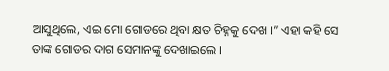ଆସୁଥିଲେ, ଏଇ ମୋ ଗୋଡରେ ଥିବା କ୍ଷତ ଚିହ୍ନକୁ ଦେଖ ।” ଏହା କହି ସେ ତାଙ୍କ ଗୋଡର ଦାଗ ସେମାନଙ୍କୁ ଦେଖାଇଲେ ।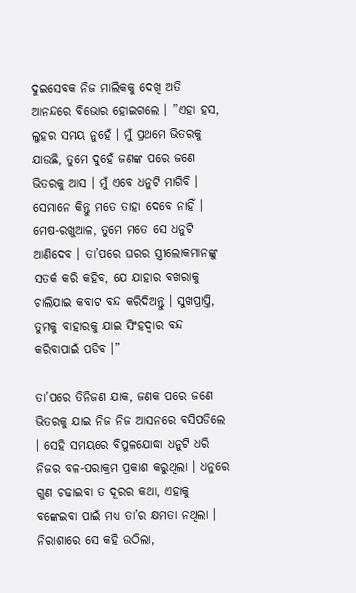ଦୁଇସେବକ ନିଜ ମାଲିକକୁ ଦେଖି ଅତି ଆନନ୍ଦରେ ବିଭୋର ହୋଇଗଲେ । ”ଏହା ହସ, ଲୁହର ସମୟ ନୁହେଁ । ମୁଁ ପ୍ରଥମେ ଭିତରକୁ ଯାଉଛି, ତୁମେ ଦୁହେଁ ଜଣଙ୍କ ପରେ ଜଣେ ଭିତରକୁ ଆସ । ମୁଁ ଏବେ ଧନୁଟି ମାଗିବି । ସେମାନେ କିନ୍ତୁ ମତେ ତାହା ଦେବେ ନାହିଁ । ମେଷ-ରଖୁଆଳ, ତୁମେ ମତେ ସେ ଧନୁଟି ଆଣିଦେବ । ତା’ପରେ ଘରର ସ୍ତ୍ରୀଲୋକମାନଙ୍କୁ ସତର୍କ କରି କହିବ, ଯେ ଯାହାର ବଖରାକୁ ଚାଲିଯାଇ କବାଟ ବନ୍ଦ କରିଦିଅନ୍ତୁ । ସୁଖପ୍ରାପ୍ତି, ତୁମକୁ ବାହାରକୁ ଯାଇ ସିଂହଦ୍ୱାର ବନ୍ଦ କରିବାପାଇଁ ପଡିବ ।”

ତା’ପରେ ତିନିଜଣ ଯାକ, ଜଣକ ପରେ ଜଣେ ଭିତରକୁ ଯାଇ ନିଜ ନିଜ ଆସନରେ ବସିପଡିଲେ । ସେହି ସମୟରେ ବିପୁଳଯୋଦ୍ଧା ଧନୁଟି ଧରି ନିଜର ବଳ-ପରାକ୍ରମ ପ୍ରକାଶ କରୁଥିଲା । ଧନୁରେ ଗୁଣ ଚଢାଇବା ତ ଦୂରର କଥା, ଏହାକୁ ବଙ୍କେଇବା ପାଇଁ ମଧ୍ୟ ତା’ର କ୍ଷମତା ନଥିଲା । ନିରାଶାରେ ସେ କହି ଉଠିଲା,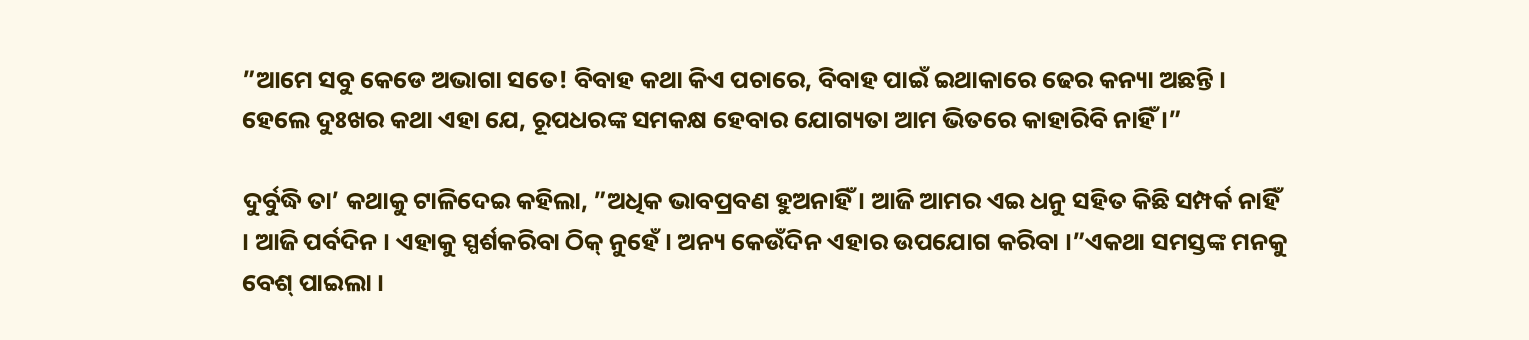”ଆମେ ସବୁ କେଡେ ଅଭାଗା ସତେ! ବିବାହ କଥା କିଏ ପଚାରେ, ବିବାହ ପାଇଁ ଇଥାକାରେ ଢେର କନ୍ୟା ଅଛନ୍ତି । ହେଲେ ଦୁଃଖର କଥା ଏହା ଯେ, ରୂପଧରଙ୍କ ସମକକ୍ଷ ହେବାର ଯୋଗ୍ୟତା ଆମ ଭିତରେ କାହାରିବି ନାହିଁ ।”

ଦୁର୍ବୁଦ୍ଧି ତା’ କଥାକୁ ଟାଳିଦେଇ କହିଲା, ”ଅଧିକ ଭାବପ୍ରବଣ ହୁଅନାହିଁ । ଆଜି ଆମର ଏଇ ଧନୁ ସହିତ କିଛି ସମ୍ପର୍କ ନାହିଁ । ଆଜି ପର୍ବଦିନ । ଏହାକୁ ସ୍ପର୍ଶକରିବା ଠିକ୍ ନୁହେଁ । ଅନ୍ୟ କେଉଁଦିନ ଏହାର ଉପଯୋଗ କରିବା ।”ଏକଥା ସମସ୍ତଙ୍କ ମନକୁ ବେଶ୍ ପାଇଲା ।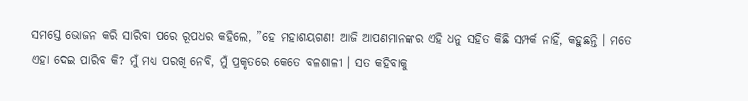ସମସ୍ତେ ଭୋଜନ କରି ସାରିବା ପରେ ରୂପଧର କହିଲେ, ”ହେ ମହାଶୟଗଣ! ଆଜି ଆପଣମାନଙ୍କର ଏହି ଧନୁ ସହିତ କିଛି ସମ୍ପର୍କ ନାହିଁ, କହୁଛନ୍ତି । ମତେ ଏହା ଦେଇ ପାରିବ କି? ମୁଁ ମଧ୍ୟ ପରଖି ନେବି, ମୁଁ ପ୍ରକୃତରେ କେତେ ବଳଶାଳୀ । ସତ କହିବାକୁ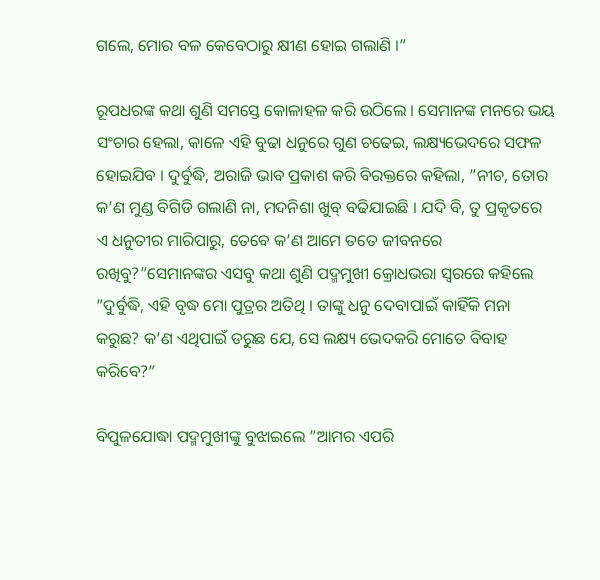ଗଲେ, ମୋର ବଳ କେବେଠାରୁ କ୍ଷୀଣ ହୋଇ ଗଲାଣି ।”

ରୂପଧରଙ୍କ କଥା ଶୁଣି ସମସ୍ତେ କୋଳାହଳ କରି ଉଠିଲେ । ସେମାନଙ୍କ ମନରେ ଭୟ ସଂଚାର ହେଲା, କାଳେ ଏହି ବୁଢା ଧନୁରେ ଗୁଣ ଚଢେଇ, ଲକ୍ଷ୍ୟଭେଦରେ ସଫଳ ହୋଇଯିବ । ଦୁର୍ବୁଦ୍ଧି, ଅରାଜି ଭାବ ପ୍ରକାଶ କରି ବିରକ୍ତରେ କହିଲା, ”ନୀଚ, ତୋର କ’ଣ ମୁଣ୍ଡ ବିଗିଡି ଗଲାଣି ନା, ମଦନିଶା ଖୁବ୍ ବଢିଯାଇଛି । ଯଦି ବି, ତୁ ପ୍ରକୃତରେ ଏ ଧନୁତୀର ମାରିପାରୁ, ତେବେ କ’ଣ ଆମେ ତତେ ଜୀବନରେ ରଖିବୁ?”ସେମାନଙ୍କର ଏସବୁ କଥା ଶୁଣି ପଦ୍ମମୁଖୀ କ୍ରୋଧଭରା ସ୍ୱରରେ କହିଲେ ”ଦୁର୍ବୁଦ୍ଧି, ଏହି ବୃଦ୍ଧ ମୋ ପୁତ୍ରର ଅତିଥି । ତାଙ୍କୁ ଧନୁ ଦେବାପାଇଁ କାହିଁକି ମନା କରୁଛ? କ’ଣ ଏଥିପାଇଁ ଡରୁଛ ଯେ, ସେ ଲକ୍ଷ୍ୟ ଭେଦକରି ମୋତେ ବିବାହ କରିବେ?”

ବିପୁଳଯୋଦ୍ଧା ପଦ୍ମମୁଖୀଙ୍କୁ ବୁଝାଇଲେ ”ଆମର ଏପରି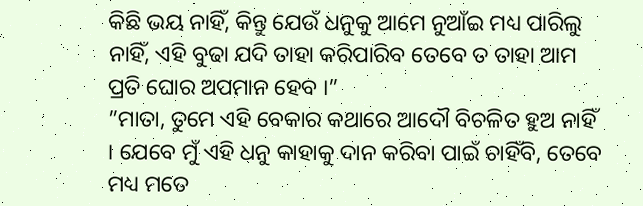କିଛି ଭୟ ନାହିଁ, କିନ୍ତୁ ଯେଉଁ ଧନୁକୁ ଆମେ ନୁଆଁଇ ମଧ୍ୟ ପାରିଲୁ ନାହିଁ, ଏହି ବୁଢା ଯଦି ତାହା କରିପାରିବ ତେବେ ତ ତାହା ଆମ ପ୍ରତି ଘୋର ଅପମାନ ହେବ ।”
”ମାତା, ତୁମେ ଏହି ବେକାର କଥାରେ ଆଦୌ ବିଚଳିତ ହୁଅ ନାହିଁ । ଯେବେ ମୁଁ ଏହି ଧନୁ କାହାକୁ ଦାନ କରିବା ପାଇଁ ଚାହିଁବି, ତେବେ ମଧ୍ୟ ମତେ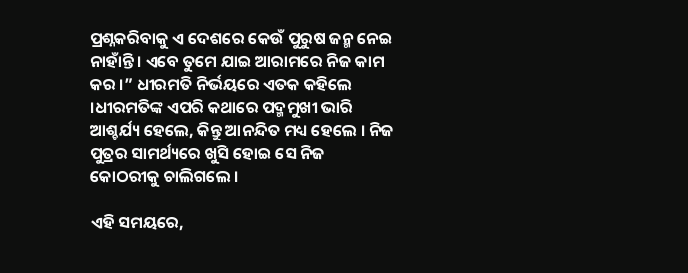ପ୍ରଶ୍ନକରିବାକୁ ଏ ଦେଶରେ କେଉଁ ପୁରୁଷ ଜନ୍ମ ନେଇ ନାହାଁନ୍ତି । ଏବେ ତୁମେ ଯାଇ ଆରାମରେ ନିଜ କାମ କର ।” ଧୀରମତି ନିର୍ଭୟରେ ଏତକ କହିଲେ ।ଧୀରମତିଙ୍କ ଏପରି କଥାରେ ପଦ୍ମମୁଖୀ ଭାରି ଆଶ୍ଚର୍ଯ୍ୟ ହେଲେ, କିନ୍ତୁ ଆନନ୍ଦିତ ମଧ୍ୟ ହେଲେ । ନିଜ ପୁତ୍ରର ସାମର୍ଥ୍ୟରେ ଖୁସି ହୋଇ ସେ ନିଜ କୋଠରୀକୁ ଚାଲିଗଲେ ।

ଏହି ସମୟରେ,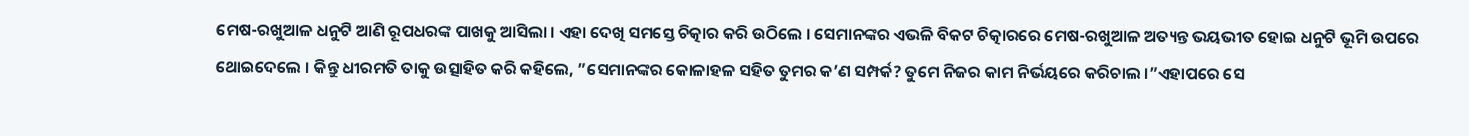ମେଷ-ରଖୁଆଳ ଧନୁଟି ଆଣି ରୂପଧରଙ୍କ ପାଖକୁ ଆସିଲା । ଏହା ଦେଖି ସମସ୍ତେ ଚିତ୍କାର କରି ଉଠିଲେ । ସେମାନଙ୍କର ଏଭଳି ବିକଟ ଚିତ୍କାରରେ ମେଷ-ରଖୁଆଳ ଅତ୍ୟନ୍ତ ଭୟଭୀତ ହୋଇ ଧନୁଟି ଭୂମି ଉପରେ ଥୋଇଦେଲେ । କିନ୍ତୁ ଧୀରମତି ତାକୁ ଉତ୍ସାହିତ କରି କହିଲେ, ”ସେମାନଙ୍କର କୋଳାହଳ ସହିତ ତୁମର କ’ଣ ସମ୍ପର୍କ? ତୁମେ ନିଜର କାମ ନିର୍ଭୟରେ କରିଚାଲ ।”ଏହାପରେ ସେ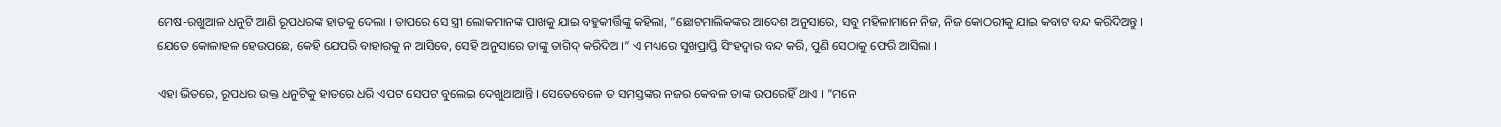ମେଷ-ରଖୁଆଳ ଧନୁଟି ଆଣି ରୂପଧରଙ୍କ ହାତକୁ ଦେଲା । ତାପରେ ସେ ସ୍ତ୍ରୀ ଲୋକମାନଙ୍କ ପାଖକୁ ଯାଇ ବହୁକୀର୍ତ୍ତିଙ୍କୁ କହିଲା, ”ଛୋଟମାଲିକଙ୍କର ଆଦେଶ ଅନୁସାରେ, ସବୁ ମହିଳାମାନେ ନିଜ, ନିଜ କୋଠରୀକୁ ଯାଇ କବାଟ ବନ୍ଦ କରିଦିଅନ୍ତୁ । ଯେତେ କୋଳାହଳ ହେଉପଛେ, କେହି ଯେପରି ବାହାରକୁ ନ ଆସିବେ, ସେହି ଅନୁସାରେ ତାଙ୍କୁ ତାଗିଦ୍ କରିଦିଅ ।” ଏ ମଧ୍ୟରେ ସୁଖପ୍ରାପ୍ତି ସିଂହଦ୍ୱାର ବନ୍ଦ କରି, ପୁଣି ସେଠାକୁ ଫେରି ଆସିଲା ।

ଏହା ଭିତରେ, ରୂପଧର ଉକ୍ତ ଧନୁଟିକୁ ହାତରେ ଧରି ଏପଟ ସେପଟ ବୁଲେଇ ଦେଖୁଥାଆନ୍ତି । ସେତେବେଳେ ତ ସମସ୍ତଙ୍କର ନଜର କେବଳ ତାଙ୍କ ଉପରେହିଁ ଥାଏ । ”ମନେ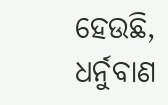ହେଉଛି, ଧର୍ନୁବାଣ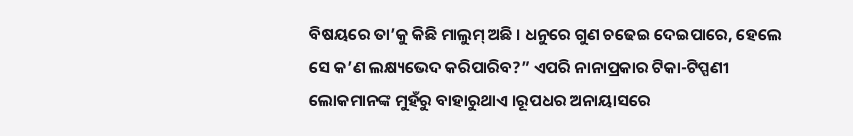ବିଷୟରେ ତା’କୁ କିଛି ମାଲୁମ୍ ଅଛି । ଧନୁରେ ଗୁଣ ଚଢେଇ ଦେଇପାରେ, ହେଲେ ସେ କ’ଣ ଲକ୍ଷ୍ୟଭେଦ କରିପାରିବ?” ଏପରି ନାନାପ୍ରକାର ଟିକା-ଟିପ୍ପଣୀ ଲୋକମାନଙ୍କ ମୁହଁରୁ ବାହାରୁଥାଏ ।ରୂପଧର ଅନାୟାସରେ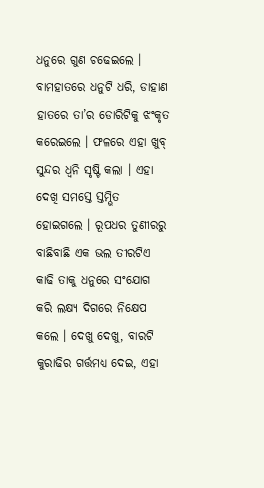ଧନୁରେ ଗୁଣ ଚଢେଇଲେ । ବାମହାତରେ ଧନୁଟି ଧରି, ଡାହାଣ ହାତରେ ତା’ର ଡୋରିଟିକୁ ଝଂକୃତ କରେଇଲେ । ଫଳରେ ଏହା ଖୁବ୍ ସୁନ୍ଦର ଧ୍ୱନି ସୃଷ୍ଟି କଲା । ଏହା ଦେଖି ସମସ୍ତେ ସ୍ତମ୍ଭିତ ହୋଇଗଲେ । ରୂପଧର ତୁଣୀରରୁ ବାଛିବାଛି ଏକ ଭଲ ତୀରଟିଏ କାଢି ତାକୁ ଧନୁରେ ସଂଯୋଗ କରି ଲକ୍ଷ୍ୟ ଦିଗରେ ନିକ୍ଷେପ କଲେ । ଦେଖୁ ଦେଖୁ, ବାରଟି କୁରାଢିର ଗର୍ତ୍ତମଧ୍ୟ ଦେଇ, ଏହା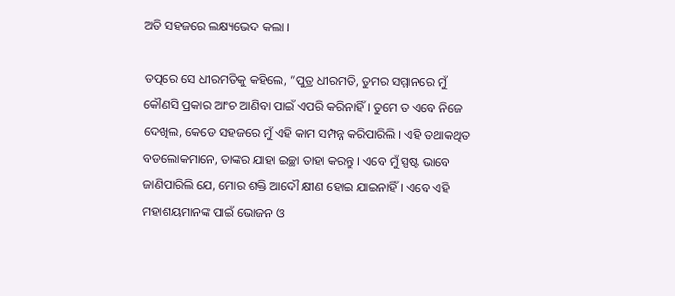ଅତି ସହଜରେ ଲକ୍ଷ୍ୟଭେଦ କଲା ।

ତତ୍ପରେ ସେ ଧୀରମତିକୁ କହିଲେ, ”ପୁତ୍ର ଧୀରମତି, ତୁମର ସମ୍ମାନରେ ମୁଁ କୌଣସି ପ୍ରକାର ଆଂଚ ଆଣିବା ପାଇଁ ଏପରି କରିନାହିଁ । ତୁମେ ତ ଏବେ ନିଜେ ଦେଖିଲ, କେଡେ ସହଜରେ ମୁଁ ଏହି କାମ ସମ୍ପନ୍ନ କରିପାରିଲି । ଏହି ତଥାକଥିତ ବଡଲୋକମାନେ, ତାଙ୍କର ଯାହା ଇଚ୍ଛା ତାହା କରନ୍ତୁ । ଏବେ ମୁଁ ସ୍ପଷ୍ଟ ଭାବେ ଜାଣିପାରିଲି ଯେ, ମୋର ଶକ୍ତି ଆଦୌ କ୍ଷୀଣ ହୋଇ ଯାଇନାହିଁ । ଏବେ ଏହି ମହାଶୟମାନଙ୍କ ପାଇଁ ଭୋଜନ ଓ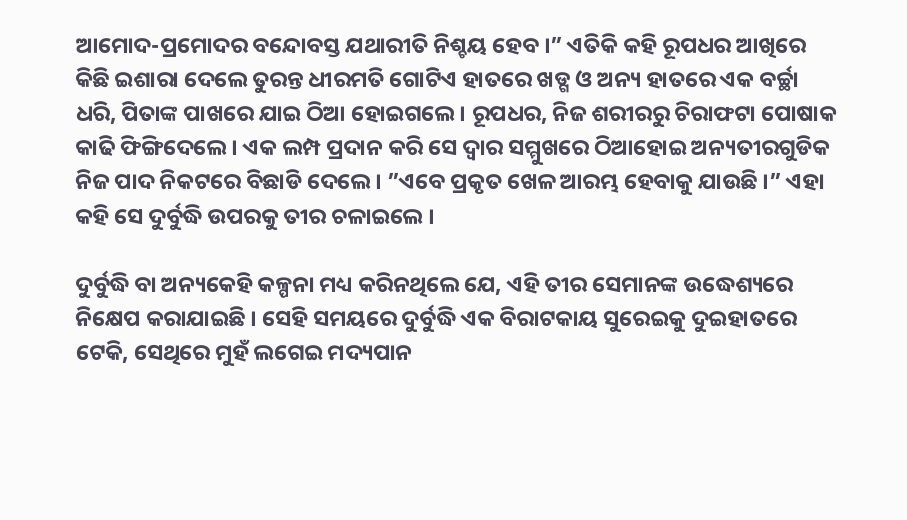ଆମୋଦ-ପ୍ରମୋଦର ବନ୍ଦୋବସ୍ତ ଯଥାରୀତି ନିଶ୍ଚୟ ହେବ ।” ଏତିକି କହି ରୂପଧର ଆଖିରେ କିଛି ଇଶାରା ଦେଲେ ତୁରନ୍ତ ଧୀରମତି ଗୋଟିଏ ହାତରେ ଖଡ୍ଗ ଓ ଅନ୍ୟ ହାତରେ ଏକ ବର୍ଚ୍ଛା ଧରି, ପିତାଙ୍କ ପାଖରେ ଯାଇ ଠିଆ ହୋଇଗଲେ । ରୂପଧର, ନିଜ ଶରୀରରୁ ଚିରାଫଟା ପୋଷାକ କାଢି ଫିଙ୍ଗିଦେଲେ । ଏକ ଲମ୍ପ ପ୍ରଦାନ କରି ସେ ଦ୍ୱାର ସମ୍ମୁଖରେ ଠିଆହୋଇ ଅନ୍ୟତୀରଗୁଡିକ ନିଜ ପାଦ ନିକଟରେ ବିଛାଡି ଦେଲେ । ”ଏବେ ପ୍ରକୃତ ଖେଳ ଆରମ୍ଭ ହେବାକୁ ଯାଉଛି ।” ଏହା କହି ସେ ଦୁର୍ବୁଦ୍ଧି ଉପରକୁ ତୀର ଚଳାଇଲେ ।

ଦୁର୍ବୁଦ୍ଧି ବା ଅନ୍ୟକେହି କଳ୍ପନା ମଧ୍ୟ କରିନଥିଲେ ଯେ, ଏହି ତୀର ସେମାନଙ୍କ ଉଦ୍ଧେଶ୍ୟରେ ନିକ୍ଷେପ କରାଯାଇଛି । ସେହି ସମୟରେ ଦୁର୍ବୁଦ୍ଧି ଏକ ବିରାଟକାୟ ସୁରେଇକୁ ଦୁଇହାତରେ ଟେକି, ସେଥିରେ ମୁହଁ ଲଗେଇ ମଦ୍ୟପାନ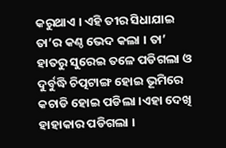କରୁଥାଏ । ଏହି ତୀର ସିଧାଯାଇ ତା’ର କଣ୍ଠ ଭେଦ କଲା । ତା’ ହାତରୁ ସୁରେଇ ତଳେ ପଡିଗଲା ଓ ଦୁର୍ବୁଦ୍ଧି ଚିତ୍ପଟାଙ୍ଗ ହୋଇ ଭୂମିରେ କଚାଡି ହୋଇ ପଡିଲା ।ଏହା ଦେଖି ହାହାକାର ପଡିଗଲା ।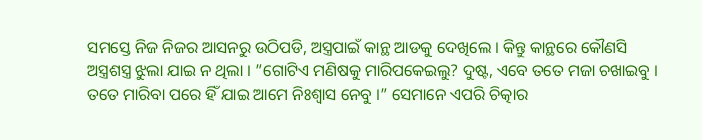ସମସ୍ତେ ନିଜ ନିଜର ଆସନରୁ ଉଠିପଡି, ଅସ୍ତ୍ରପାଇଁ କାନ୍ଥ ଆଡକୁ ଦେଖିଲେ । କିନ୍ତୁ କାନ୍ଥରେ କୌଣସି ଅସ୍ତ୍ରଶସ୍ତ୍ର ଝୁଲା ଯାଇ ନ ଥିଲା । ”ଗୋଟିଏ ମଣିଷକୁ ମାରିପକେଇଲୁ? ଦୁଷ୍ଟ, ଏବେ ତତେ ମଜା ଚଖାଇବୁ । ତତେ ମାରିବା ପରେ ହିଁ ଯାଇ ଆମେ ନିଃଶ୍ୱାସ ନେବୁ ।” ସେମାନେ ଏପରି ଚିତ୍କାର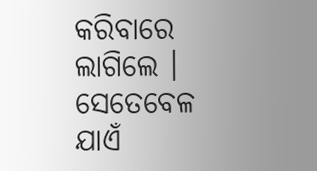କରିବାରେ ଲାଗିଲେ । ସେତେବେଳ ଯାଏଁ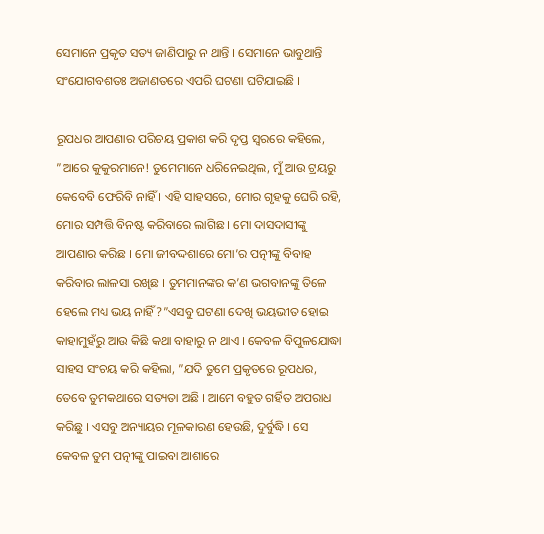ସେମାନେ ପ୍ରକୃତ ସତ୍ୟ ଜାଣିପାରୁ ନ ଥାନ୍ତି । ସେମାନେ ଭାବୁଥାନ୍ତି ସଂଯୋଗବଶତଃ ଅଜାଣତରେ ଏପରି ଘଟଣା ଘଟିଯାଇଛି ।

ରୂପଧର ଆପଣାର ପରିଚୟ ପ୍ରକାଶ କରି ଦୃପ୍ତ ସ୍ୱରରେ କହିଲେ, ”ଆରେ କୁକୁରମାନେ! ତୁମେମାନେ ଧରିନେଇଥିଲ, ମୁଁ ଆଉ ଟ୍ରୟରୁ କେବେବି ଫେରିବି ନାହିଁ । ଏହି ସାହସରେ, ମୋର ଗୃହକୁ ଘେରି ରହି, ମୋର ସମ୍ପତ୍ତି ବିନଷ୍ଟ କରିବାରେ ଲାଗିଛ । ମୋ ଦାସଦାସୀଙ୍କୁ ଆପଣାର କରିଛ । ମୋ ଜୀବଦ୍ଦଶାରେ ମୋ’ର ପତ୍ନୀଙ୍କୁ ବିବାହ କରିବାର ଲାଳସା ରଖିଛ । ତୁମମାନଙ୍କର କ’ଣ ଭଗବାନଙ୍କୁ ତିଳେ ହେଲେ ମଧ୍ୟ ଭୟ ନାହିଁ?”ଏସବୁ ଘଟଣା ଦେଖି ଭୟଭୀତ ହୋଇ କାହାମୁହଁରୁ ଆଉ କିଛି କଥା ବାହାରୁ ନ ଥାଏ । କେବଳ ବିପୁଳଯୋଦ୍ଧା ସାହସ ସଂଚୟ କରି କହିଲା, ”ଯଦି ତୁମେ ପ୍ରକୃତରେ ରୂପଧର, ତେବେ ତୁମକଥାରେ ସତ୍ୟତା ଅଛି । ଆମେ ବହୁତ ଗର୍ହିତ ଅପରାଧ କରିଛୁ । ଏସବୁ ଅନ୍ୟାୟର ମୂଳକାରଣ ହେଉଛି, ଦୁର୍ବୁଦ୍ଧି । ସେ କେବଳ ତୁମ ପତ୍ନୀଙ୍କୁ ପାଇବା ଆଶାରେ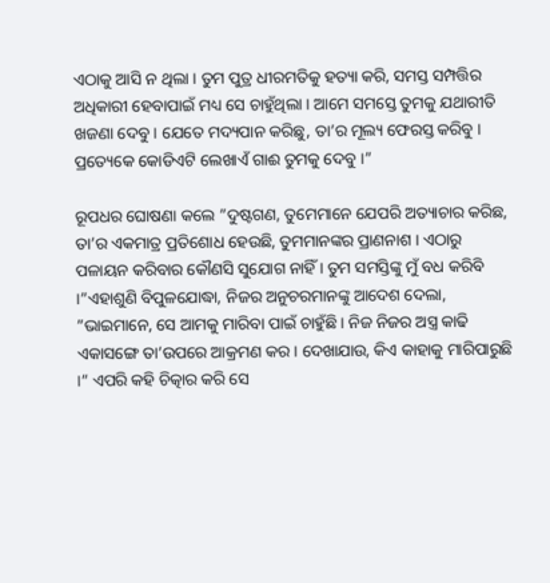ଏଠାକୁ ଆସି ନ ଥିଲା । ତୁମ ପୁତ୍ର ଧୀରମତିକୁ ହତ୍ୟା କରି, ସମସ୍ତ ସମ୍ପତ୍ତିର ଅଧିକାରୀ ହେବାପାଇଁ ମଧ୍ୟ ସେ ଚାହୁଁଥିଲା । ଆମେ ସମସ୍ତେ ତୁମକୁ ଯଥାରୀତି ଖଜଣା ଦେବୁ । ଯେତେ ମଦ୍ୟପାନ କରିଛୁ, ତା’ର ମୂଲ୍ୟ ଫେରସ୍ତ କରିବୁ । ପ୍ରତ୍ୟେକେ କୋଡିଏଟି ଲେଖାଏଁ ଗାଈ ତୁମକୁ ଦେବୁ ।”

ରୂପଧର ଘୋଷଣା କଲେ ”ଦୁଷ୍ଟଗଣ, ତୁମେମାନେ ଯେପରି ଅତ୍ୟାଚାର କରିଛ, ତା’ର ଏକମାତ୍ର ପ୍ରତିଶୋଧ ହେଉଛି, ତୁମମାନଙ୍କର ପ୍ରାଣନାଶ । ଏଠାରୁ ପଳାୟନ କରିବାର କୌଣସି ସୁଯୋଗ ନାହିଁ । ତୁମ ସମସ୍ତିଙ୍କୁ ମୁଁ ବଧ କରିବି ।”ଏହାଶୁଣି ବିପୁଳଯୋଦ୍ଧା, ନିଜର ଅନୁଚରମାନଙ୍କୁ ଆଦେଶ ଦେଲା, ”ଭାଇମାନେ, ସେ ଆମକୁ ମାରିବା ପାଇଁ ଚାହୁଁଛି । ନିଜ ନିଜର ଅସ୍ତ୍ର କାଢି ଏକାସଙ୍ଗେ ତା’ଉପରେ ଆକ୍ରମଣ କର । ଦେଖାଯାଉ, କିଏ କାହାକୁ ମାରିପାରୁଛି ।” ଏପରି କହି ଚିତ୍କାର କରି ସେ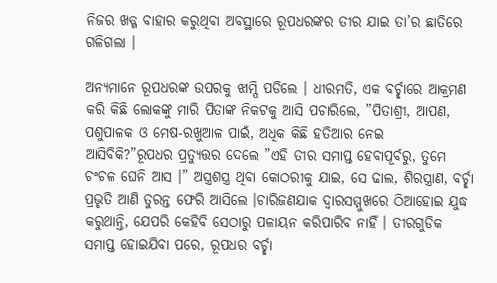ନିଜର ଖଡ୍ଗ ବାହାର କରୁଥିବା ଅବସ୍ଥାରେ ରୂପଧରଙ୍କର ତୀର ଯାଇ ତା’ର ଛାତିରେ ଗଳିଗଲା ।

ଅନ୍ୟମାନେ ରୂପଧରଙ୍କ ଉପରକୁ ଝାମ୍ପି ପଡିଲେ । ଧୀରମତି, ଏକ ବର୍ଚ୍ଛାରେ ଆକ୍ରମଣ କରି କିଛି ଲୋକଙ୍କୁ ମାରି ପିତାଙ୍କ ନିକଟକୁ ଆସି ପଚାରିଲେ, ”ପିତାଶ୍ରୀ, ଆପଣ, ପଶୁପାଳକ ଓ ମେଷ-ରଖୁଆଳ ପାଇଁ, ଅଧିକ କିଛି ହତିଆର ନେଇ ଆସିବିକି?”ରୂପଧର ପ୍ରତ୍ୟୁତ୍ତର ଦେଲେ ”ଏହି ତୀର ସମାପ୍ତ ହେବାପୂର୍ବରୁ, ତୁମେ ଚଂଚଳ ଘେନି ଆସ ।” ଅସ୍ତ୍ରଶସ୍ତ୍ର ଥିବା କୋଠରୀକୁ ଯାଇ, ସେ ଢାଲ, ଶିରସ୍ତ୍ରାଣ, ବର୍ଚ୍ଛା ପ୍ରଭୃତି ଆଣି ତୁରନ୍ତ ଫେରି ଆସିଲେ ।ଚାରିଜଣଯାକ ଦ୍ୱାରସମ୍ମୁଖରେ ଠିଆହୋଇ ଯୁଦ୍ଧ କରୁଥାନ୍ତି, ଯେପରି କେହିବି ସେଠାରୁ ପଳାୟନ କରିପାରିବ ନାହିଁ । ତୀରଗୁଡିକ ସମାପ୍ତ ହୋଇଯିବା ପରେ, ରୂପଧର ବର୍ଚ୍ଛା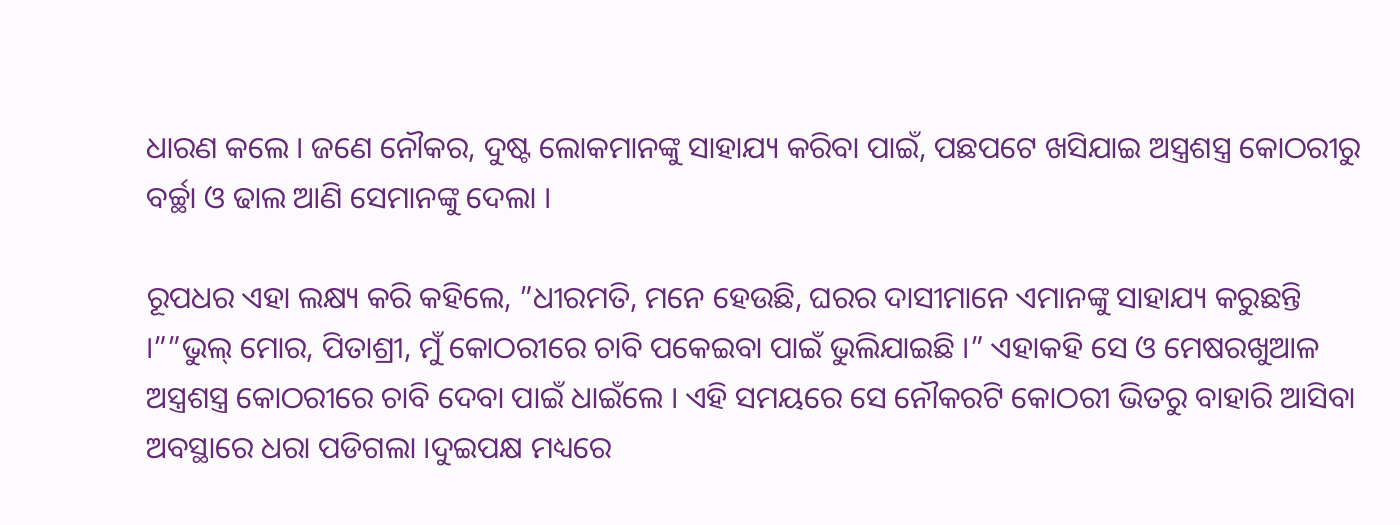ଧାରଣ କଲେ । ଜଣେ ନୌକର, ଦୁଷ୍ଟ ଲୋକମାନଙ୍କୁ ସାହାଯ୍ୟ କରିବା ପାଇଁ, ପଛପଟେ ଖସିଯାଇ ଅସ୍ତ୍ରଶସ୍ତ୍ର କୋଠରୀରୁ ବର୍ଚ୍ଛା ଓ ଢାଲ ଆଣି ସେମାନଙ୍କୁ ଦେଲା ।

ରୂପଧର ଏହା ଲକ୍ଷ୍ୟ କରି କହିଲେ, ”ଧୀରମତି, ମନେ ହେଉଛି, ଘରର ଦାସୀମାନେ ଏମାନଙ୍କୁ ସାହାଯ୍ୟ କରୁଛନ୍ତି ।””ଭୁଲ୍ ମୋର, ପିତାଶ୍ରୀ, ମୁଁ କୋଠରୀରେ ଚାବି ପକେଇବା ପାଇଁ ଭୁଲିଯାଇଛି ।” ଏହାକହି ସେ ଓ ମେଷରଖୁଆଳ ଅସ୍ତ୍ରଶସ୍ତ୍ର କୋଠରୀରେ ଚାବି ଦେବା ପାଇଁ ଧାଇଁଲେ । ଏହି ସମୟରେ ସେ ନୌକରଟି କୋଠରୀ ଭିତରୁ ବାହାରି ଆସିବା ଅବସ୍ଥାରେ ଧରା ପଡିଗଲା ।ଦୁଇପକ୍ଷ ମଧ୍ୟରେ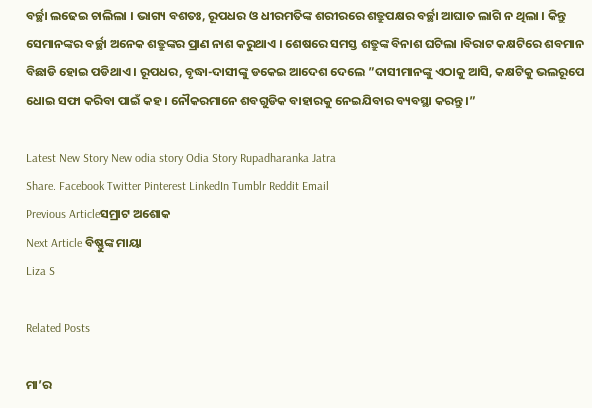ବର୍ଚ୍ଛା ଲଢେଇ ଚାଲିଲା । ଭାଗ୍ୟ ବଶତଃ, ରୂପଧର ଓ ଧୀରମତିଙ୍କ ଶରୀରରେ ଶତ୍ରୁପକ୍ଷର ବର୍ଚ୍ଛା ଆଘାତ ଲାଗି ନ ଥିଲା । କିନ୍ତୁ ସେମାନଙ୍କର ବର୍ଚ୍ଛା ଅନେକ ଶତ୍ରୁଙ୍କର ପ୍ରାଣ ନାଶ କରୁଥାଏ । ଶେଷରେ ସମସ୍ତ ଶତ୍ରୁଙ୍କ ବିନାଶ ଘଟିଲା ।ବିରାଟ କକ୍ଷଟିରେ ଶବମାନ ବିଛାଡି ହୋଇ ପଡିଥାଏ । ରୂପଧର, ବୃଦ୍ଧା-ଦାସୀଙ୍କୁ ଡକେଇ ଆଦେଶ ଦେଲେ ”ଦାସୀମାନଙ୍କୁ ଏଠାକୁ ଆସି, କକ୍ଷଟିକୁ ଭଲରୂପେ ଧୋଇ ସଫା କରିବା ପାଇଁ କହ । ନୌକରମାନେ ଶବଗୁଡିକ ବାହାରକୁ ନେଇଯିବାର ବ୍ୟବସ୍ଥା କରନ୍ତୁ ।”

Latest New Story New odia story Odia Story Rupadharanka Jatra
Share. Facebook Twitter Pinterest LinkedIn Tumblr Reddit Email
Previous Articleସମ୍ରାଟ ଅଶୋକ
Next Article ବିଷ୍ଣୁଙ୍କ ମାୟା
Liza S

Related Posts

ମା’ର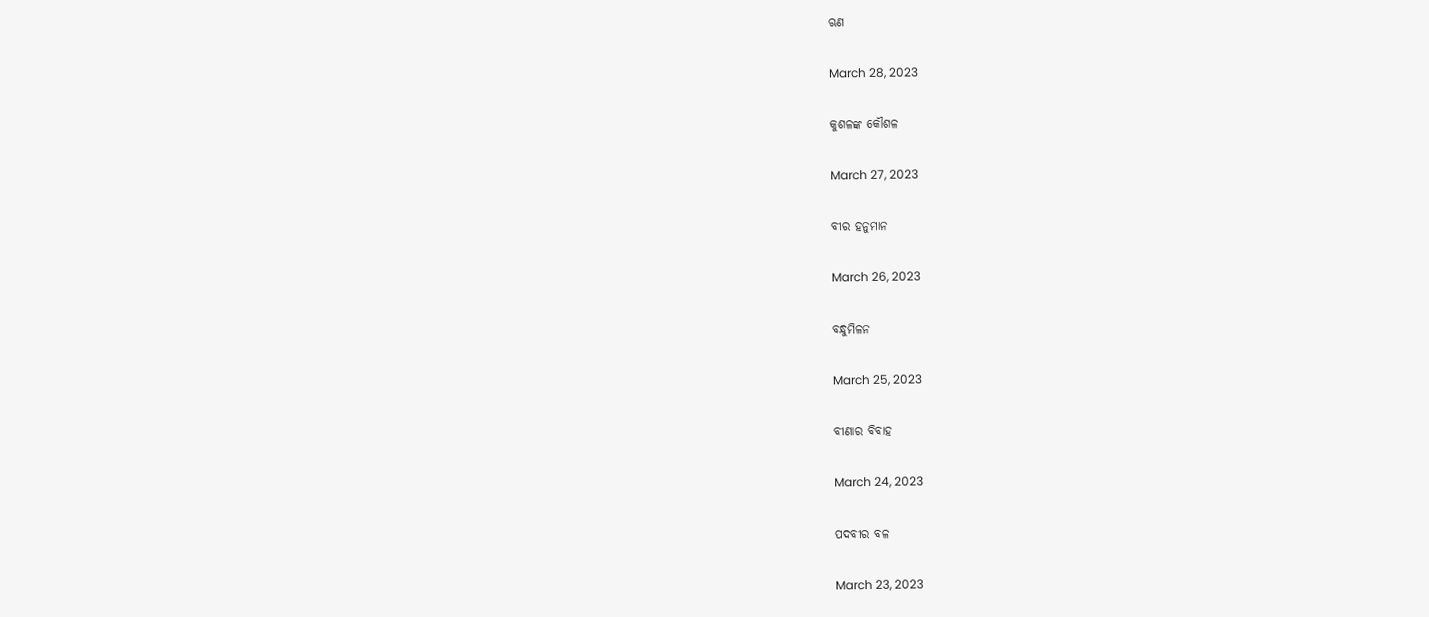ଋଣ

March 28, 2023

କୁଶଳଙ୍କ କୌଶଳ

March 27, 2023

ବୀର ହନୁମାନ

March 26, 2023

ବନ୍ଧୁମିଳନ

March 25, 2023

ବୀଣାର ବିବାହ

March 24, 2023

ପଦବୀର ବଳ

March 23, 2023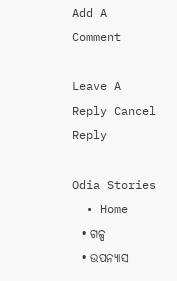Add A Comment

Leave A Reply Cancel Reply

Odia Stories
  • Home
  • ଗଳ୍ପ
  • ଉପନ୍ୟାସ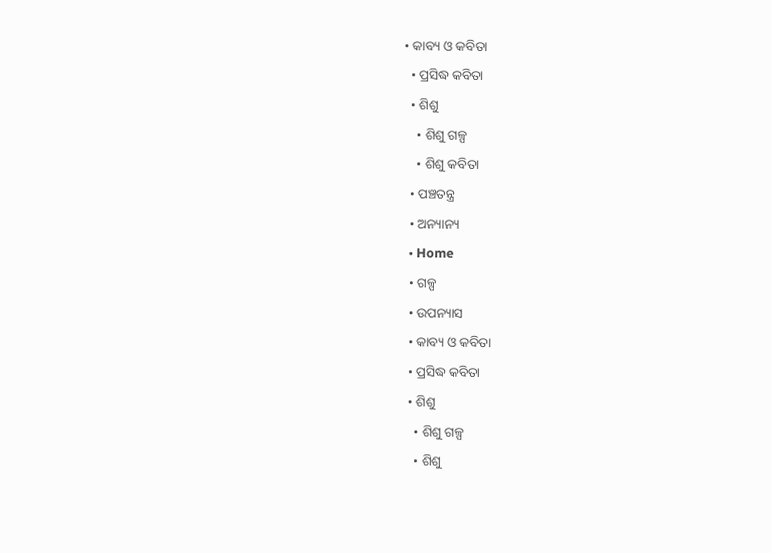• କାବ୍ୟ ଓ କବିତା
  • ପ୍ରସିଦ୍ଧ କବିତା
  • ଶିଶୁ
    • ଶିଶୁ ଗଳ୍ପ
    • ଶିଶୁ କବିତା
  • ପଞ୍ଚତନ୍ତ୍ର
  • ଅନ୍ୟାନ୍ୟ
  • Home
  • ଗଳ୍ପ
  • ଉପନ୍ୟାସ
  • କାବ୍ୟ ଓ କବିତା
  • ପ୍ରସିଦ୍ଧ କବିତା
  • ଶିଶୁ
    • ଶିଶୁ ଗଳ୍ପ
    • ଶିଶୁ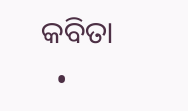କବିତା
  •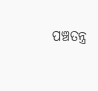ପଞ୍ଚତନ୍ତ୍ର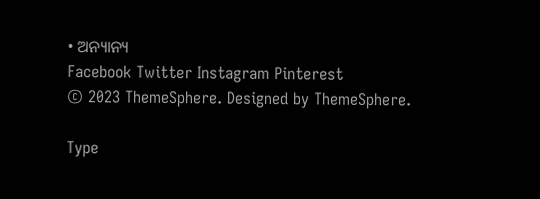• ଅନ୍ୟାନ୍ୟ
Facebook Twitter Instagram Pinterest
© 2023 ThemeSphere. Designed by ThemeSphere.

Type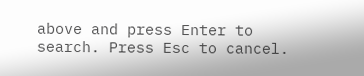above and press Enter to search. Press Esc to cancel.